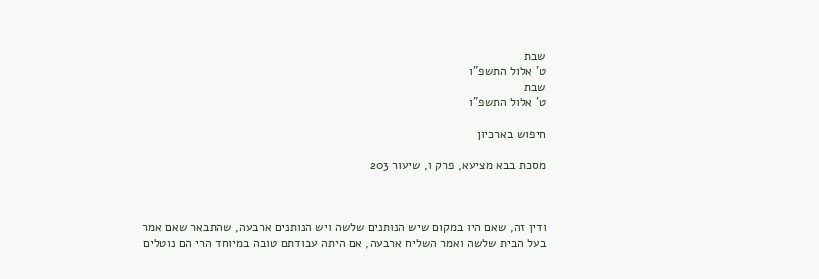שבת
ט' אלול התשפ"ו
שבת
ט' אלול התשפ"ו

חיפוש בארכיון

מסכת בבא מציעא, פרק ו, שיעור 203



ודין זה, שאם היו במקום שיש הנותנים שלשה ויש הנותנים ארבעה, שהתבאר שאם אמר בעל הבית שלשה ואמר השליח ארבעה, אם היתה עבודתם טובה במיוחד הרי הם נוטלים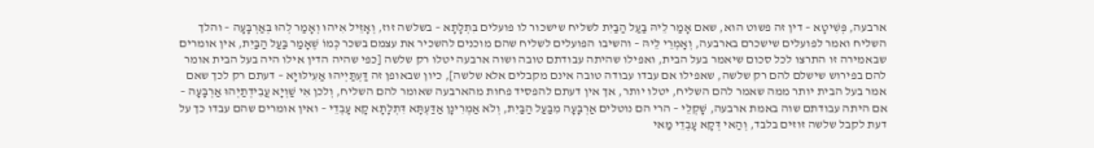ארבעה, פְּשִׁיטָא – דין זה פשוט הוא, שאם אָמַר לֵיהּ בַּעַל הַבַּיִת לשליח שישכור לו פועלים בִּתְלָתָא – בשלשה זוז, וְאָזֵיל אִיהוּ וְאָמַר לְהוּ בְּאַרְבָּעָה – והלך השליח ואמר לפועלים שישכרם בארבעה, וְאָמְרֵי לֵיהּ – והשיבו הפועלים לשליח שהם מוכנים להשכיר את עצמם בשכר כְּמוֹ שֶׁאָמַר בַּעַל הַבַּיִת, אין אומרים שבאמירה זו התרצו לכל סכום שיאמר בעל הבית, ואפילו שהיתה עבודתם טובה ושוה ארבעה יטלו רק שלשה [כפי שהיה הדין אילו היה בעל הבית אומר להם בפירוש שישלם להם רק שלשה, שאפילו אם עבדו עבודה טובה אינם מקבלים אלא שלשה], כיון שבאופן זה דַּעְתַּיְיהוּ אַעִילּוּיָא – דעתם רק לכך שאם אמר בעל הבית יותר ממה שאמר להם השליח, יטלו יותר, אך אין דעתם להפסיד פחות מהארבעה שאומר להם השליח, וְלכן אִי שַׁוְיָא עֲבִידְתַיְהוּ אַרְבָּעָה – אם היתה עבודתם שוה באמת ארבעה, שָׁקְלֵי – הרי הם נוטלים אַרְבָּעָה מִבַּעַל הַבַּיִת, וְלֹא אַמְרִינָן אַדַּעְתָּא דִּתְלָתָא קָא עָבְדֵי – ואין אומרים שהם עבדו כך על דעת לקבל שלשה זוזים בלבד, וְהַאי דְּקָא עָבְדֵי מַאי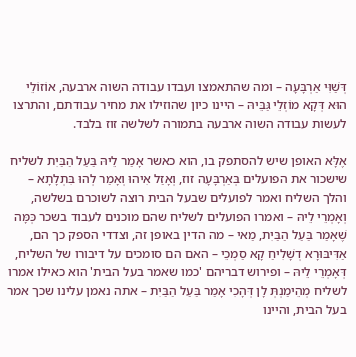דְּשַׁוִּי אַרְבָּעָה – ומה שהתאמצו ועבדו עבודה השוה ארבעה, אוֹזוֹלֵי הוּא דְּקָא מוֹזְלֵי גַּבֵּיהּ – היינו כיון שהוזילו את מחיר עבודתם, והתרצו לעשות עבודה השוה ארבעה בתמורה לשלשה זוז בלבד.

אֶלָּא האופן שיש להסתפק בו, הוא כאשר אָמַר לֵיהּ בַּעַל הַבַּיִת לשליח שישכור את הפועלים בְּאַרְבָּעָה זוז, וְאָזַל אִיהוּ וְאָמַר לְהוּ בִּתְלָתָא – והלך השליח ואמר לפועלים שבעל הבית רוצה לשוכרם בשלשה, וְאָמְרֵי לֵיהּ – ואמרו הפועלים לשליח שהם מוכנים לעבוד בשכר כְּמָּה שֶׁאָמַר בַּעַל הַבַּיִת, מַאי – מה הדין באופן זה, וצדדי הספק כך הם, אַדִּיבּוּרָא דְשָׁלִיחַ קָא סַמְכֵי – האם הם סומכים על דיבורו של השליח, דְּאָמְרֵי לֵיהּ – ופירוש דבריהם 'כמו שאמר בעל הבית' הוא כאילו אמרו לשליח מְהֵימַנְתְּ לָן דְּהָכִי אָמַר בַּעַל הַבַּיִת – אתה נאמן עלינו שכך אמר בעל הבית, והיינו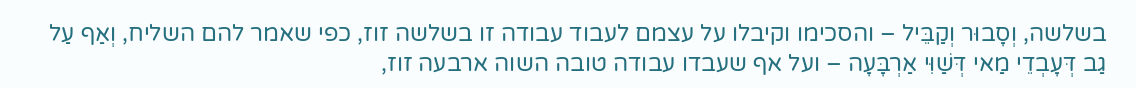בשלשה, וְסָבוּר וְקַבֵּיל – והסכימו וקיבלו על עצמם לעבוד עבודה זו בשלשה זוז, כפי שאמר להם השליח, וְאַף עַל גַב דְּעָבְדֵי מַאי דְּשַׁוִּי אַרְבָּעָה – ועל אף שעבדו עבודה טובה השוה ארבעה זוז,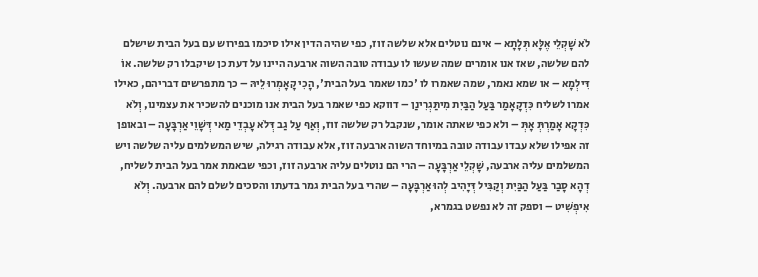לֹא שָׁקְלֵי אֶלָּא תְּלָתָא – אינם נוטלים אלא שלשה זוז, כפי שהיה הדין אילו סיכמו בפירוש עם בעל הבית שישלם להם שלשה, שאז אנו אומרים שמה שעשו לו עבודה טובה השוה ארבעה היינו על דעת כן שיקבלו רק שלשה. אוֹ דִּילְמָא – או שמא נאמר, שמה שאמרו לו 'כמו שאמר בעל הבית', הָכִי קָאָמְרוּ לֵיהּ – כך מתפרשים דבריהם, כאילו אמרו לשליח כִּדְקָאָמַר בַּעַל הַבַּיִת מִיתַּגְרִינַן – דווקא כפי שאמר בעל הבית אנו מוכנים להשכיר את עצמינו, וְלֹא כִּדְקָא אָמַרְתְּ אָתְּ – ולא כפי שאתה אומר, שנקבל רק שלשה זוז, וְאַף עַל גַב דְּלֹא עָבְדֵי מַאי דְּשָׁוֵי אַרְבָּעָה – ובאופן זה אפילו שלא עבדו עבודה טובה במיוחד השוה ארבעה זוז, אלא עבודה רגילה, שיש המשלמים עליה שלשה ויש המשלמים עליה ארבעה, שָׁקְלֵי אַרְבָּעָה – הרי הם נוטלים עליה ארבעה זוז, וכפי שבאמת אמר בעל הבית לשליח, דְהָא סָבַר בַּעַל הַבַּיִת וְקַבִּיל דְּיָהִיב לְהוּ אַרְבָּעָה – שהרי בעל הבית גמר בדעתו והסכים לשלם להם ארבעה. וְלֹא אִיפְשִׁיט – וספק זה לא נפשט בגמרא,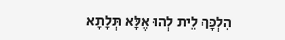הִלְכָּךְ לֵית לְהוּ אֶלָּא תְּלָתָא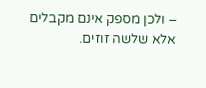– ולכן מספק אינם מקבלים אלא שלשה זוזים.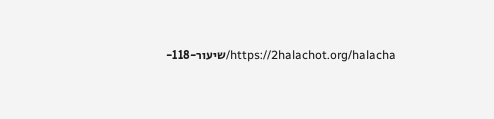https://2halachot.org/halacha/שיעור-118-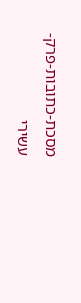מסכת-כתובות-פרק-עשירי